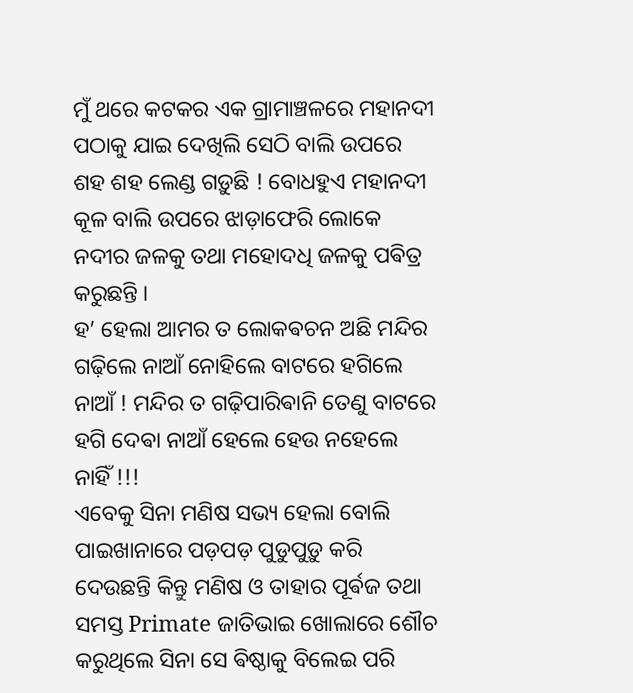ମୁଁ ଥରେ କଟକର ଏକ ଗ୍ରାମାଞ୍ଚଳରେ ମହାନଦୀ ପଠାକୁ ଯାଇ ଦେଖିଲି ସେଠି ବାଲି ଉପରେ ଶହ ଶହ ଲେଣ୍ଡ ଗଡ଼ୁଛି ! ବୋଧହୁଏ ମହାନଦୀ କୂଳ ବାଲି ଉପରେ ଝାଡ଼ାଫେରି ଲୋକେ ନଦୀର ଜଳକୁ ତଥା ମହୋଦଧି ଜଳକୁ ପଵିତ୍ର କରୁଛନ୍ତି ।
ହ’ ହେଲା ଆମର ତ ଲୋକଵଚନ ଅଛି ମନ୍ଦିର ଗଢ଼ିଲେ ନାଆଁ ନୋହିଲେ ବାଟରେ ହଗିଲେ ନାଆଁ ! ମନ୍ଦିର ତ ଗଢ଼ିପାରିଵାନି ତେଣୁ ବାଟରେ ହଗି ଦେଵା ନାଆଁ ହେଲେ ହେଉ ନହେଲେ ନାହିଁ !!!
ଏବେକୁ ସିନା ମଣିଷ ସଭ୍ୟ ହେଲା ବୋଲି ପାଇଖାନାରେ ପଡ଼ପଡ଼ ପୁଡୁପୁଡ଼ୁ କରି ଦେଉଛନ୍ତି କିନ୍ତୁ ମଣିଷ ଓ ତାହାର ପୂର୍ଵଜ ତଥା ସମସ୍ତ Primate ଜାତିଭାଇ ଖୋଲାରେ ଶୌଚ କରୁଥିଲେ ସିନା ସେ ଵିଷ୍ଠାକୁ ବିଲେଇ ପରି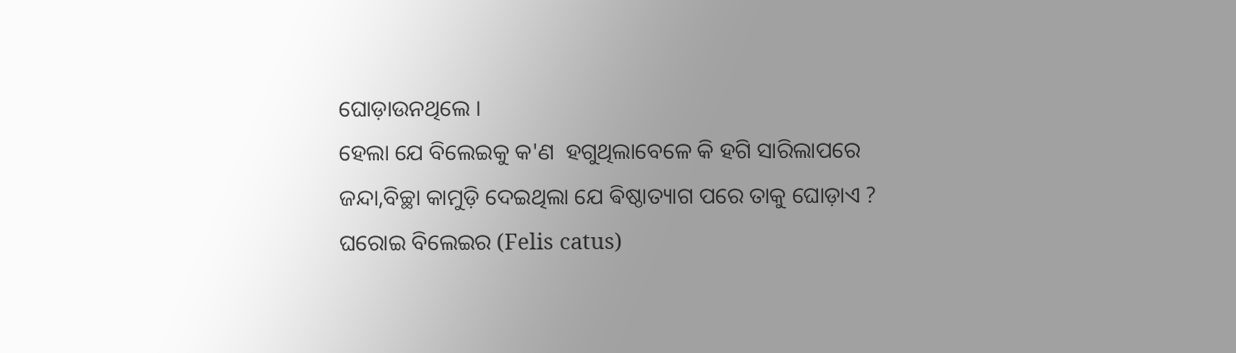ଘୋଡ଼ାଉନଥିଲେ ।
ହେଲା ଯେ ବିଲେଇକୁ କ'ଣ  ହଗୁଥିଲାବେଳେ କି ହଗି ସାରିଲାପରେ ଜନ୍ଦା,ବିଚ୍ଛା କାମୁଡ଼ି ଦେଇଥିଲା ଯେ ଵିଷ୍ଠାତ୍ୟାଗ ପରେ ତାକୁ ଘୋଡ଼ାଏ ?
ଘରୋଇ ବିଲେଇର (Felis catus)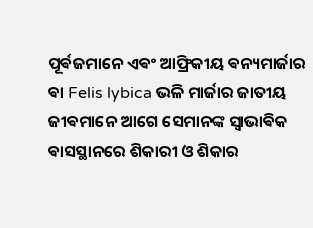ପୂର୍ଵଜମାନେ ଏଵଂ ଆଫ୍ରିକୀୟ ଵନ୍ୟମାର୍ଜାର ଵା Felis lybica ଭଳି ମାର୍ଜାର ଜାତୀୟ ଜୀଵମାନେ ଆଗେ ସେମାନଙ୍କ ସ୍ୱାଭାଵିକ ଵାସସ୍ଥାନରେ ଶିକାରୀ ଓ ଶିକାର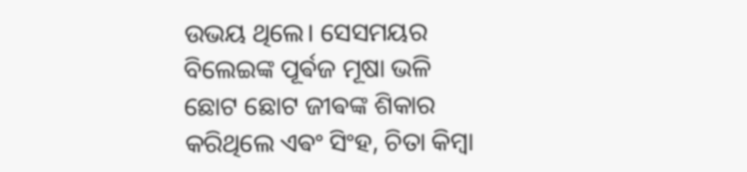ଉଭୟ ଥିଲେ। ସେସମୟର ବିଲେଇଙ୍କ ପୂର୍ଵଜ ମୂଷା ଭଳି ଛୋଟ ଛୋଟ ଜୀଵଙ୍କ ଶିକାର କରିଥିଲେ ଏଵଂ ସିଂହ, ଚିତା କିମ୍ବା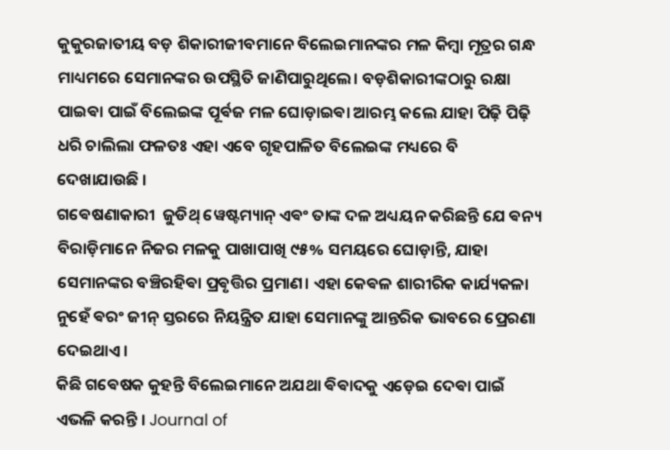କୁକୁରଜାତୀୟ ବଡ଼ ଶିକାରୀଜୀବମାନେ ବିଲେଇମାନଙ୍କର ମଳ କିମ୍ବା ମୂତ୍ରର ଗନ୍ଧ ମାଧ୍ୟମରେ ସେମାନଙ୍କର ଉପସ୍ଥିତି ଜାଣିପାରୁଥିଲେ। ବଡ଼ଶିକାରୀଙ୍କଠାରୁ ରକ୍ଷା ପାଇଵା ପାଇଁ ବିଲେଇଙ୍କ ପୂର୍ଵଜ ମଳ ଘୋଡ଼ାଇଵା ଆରମ୍ଭ କଲେ ଯାହା ପିଢ଼ି ପିଢ଼ି ଧରି ଚାଲିଲା ଫଳତଃ ଏହା ଏବେ ଗୃହପାଳିତ ବିଲେଇଙ୍କ ମଧ୍ୟରେ ବି ଦେଖାଯାଉଛି ।
ଗଵେଷଣାକାରୀ  ଜୁଡିଥ୍ ୱେଷ୍ଟମ୍ୟାନ୍ ଏଵଂ ତାଙ୍କ ଦଳ ଅଧ୍ୟୟନ କରିଛନ୍ତି ଯେ ଵନ୍ୟ ବିରାଡ଼ିମାନେ ନିଜର ମଳକୁ ପାଖାପାଖି ୯୫% ସମୟରେ ଘୋଡ଼ାନ୍ତି, ଯାହା ସେମାନଙ୍କର ବଞ୍ଚିରହିଵା ପ୍ରଵୃତ୍ତିର ପ୍ରମାଣ। ଏହା କେଵଳ ଶାରୀରିକ କାର୍ଯ୍ୟକଳା ନୁହେଁ ଵରଂ ଜୀନ୍ ସ୍ତରରେ ନିୟନ୍ତ୍ରିତ ଯାହା ସେମାନଙ୍କୁ ଆନ୍ତରିକ ଭାବରେ ପ୍ରେରଣା ଦେଇଥାଏ।
କିଛି ଗଵେଷକ କୁହନ୍ତି ବିଲେଇମାନେ ଅଯଥା ଵିଵାଦକୁ ଏଡ଼େଇ ଦେଵା ପାଇଁ ଏଭଳି କରନ୍ତି । Journal of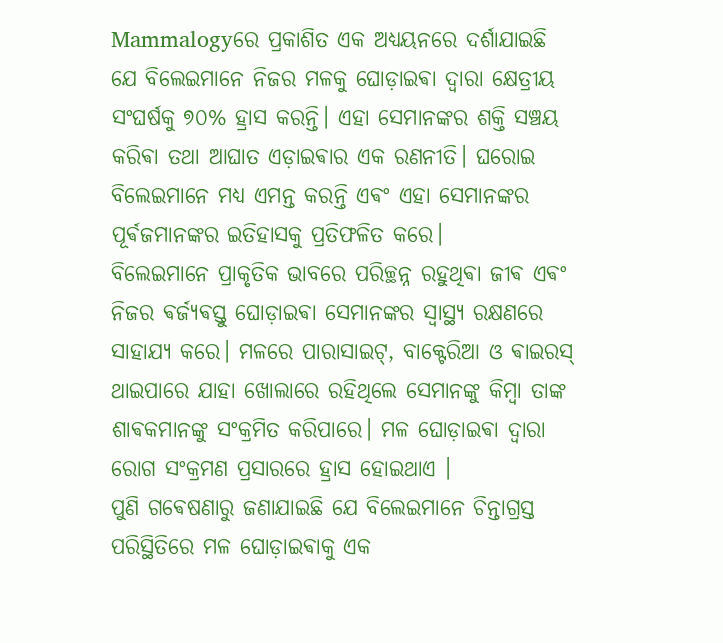Mammalogyରେ ପ୍ରକାଶିତ ଏକ ଅଧ୍ୟୟନରେ ଦର୍ଶାଯାଇଛି ଯେ ବିଲେଇମାନେ ନିଜର ମଳକୁ ଘୋଡ଼ାଇଵା ଦ୍ୱାରା କ୍ଷେତ୍ରୀୟ ସଂଘର୍ଷକୁ ୭୦% ହ୍ରାସ କରନ୍ତି। ଏହା ସେମାନଙ୍କର ଶକ୍ତି ସଞ୍ଚୟ କରିଵା ତଥା ଆଘାତ ଏଡ଼ାଇଵାର ଏକ ରଣନୀତି। ଘରୋଇ ବିଲେଇମାନେ ମଧ୍ୟ ଏମନ୍ତ କରନ୍ତି ଏଵଂ ଏହା ସେମାନଙ୍କର ପୂର୍ଵଜମାନଙ୍କର ଇତିହାସକୁ ପ୍ରତିଫଳିତ କରେ।
ବିଲେଇମାନେ ପ୍ରାକୃତିକ ଭାବରେ ପରିଚ୍ଛନ୍ନ ରହୁଥିଵା ଜୀଵ ଏଵଂ ନିଜର ଵର୍ଜ୍ୟଵସ୍ତୁ ଘୋଡ଼ାଇଵା ସେମାନଙ୍କର ସ୍ୱାସ୍ଥ୍ୟ ରକ୍ଷଣରେ ସାହାଯ୍ୟ କରେ। ମଳରେ ପାରାସାଇଟ୍, ବାକ୍ଟେରିଆ ଓ ଵାଇରସ୍ ଥାଇପାରେ ଯାହା ଖୋଲାରେ ରହିଥିଲେ ସେମାନଙ୍କୁ କିମ୍ବା ତାଙ୍କ ଶାଵକମାନଙ୍କୁ ସଂକ୍ରମିତ କରିପାରେ। ମଳ ଘୋଡ଼ାଇଵା ଦ୍ଵାରା ରୋଗ ସଂକ୍ରମଣ ପ୍ରସାରରେ ହ୍ରାସ ହୋଇଥାଏ ।
ପୁଣି ଗଵେଷଣାରୁ ଜଣାଯାଇଛି ଯେ ବିଲେଇମାନେ ଚିନ୍ତାଗ୍ରସ୍ତ ପରିସ୍ଥିତିରେ ମଳ ଘୋଡ଼ାଇଵାକୁ ଏକ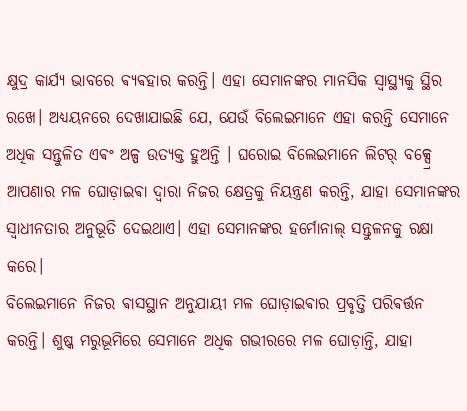କ୍ଷୁଦ୍ର କାର୍ଯ୍ୟ ଭାବରେ ଵ୍ୟଵହାର କରନ୍ତି। ଏହା ସେମାନଙ୍କର ମାନସିକ ସ୍ୱାସ୍ଥ୍ୟକୁ ସ୍ଥିର ରଖେ। ଅଧ୍ୟୟନରେ ଦେଖାଯାଇଛି ଯେ, ଯେଉଁ ବିଲେଇମାନେ ଏହା କରନ୍ତି ସେମାନେ ଅଧିକ ସନ୍ତୁଳିତ ଏଵଂ ଅଳ୍ପ ଉତ୍ୟକ୍ତ ହୁଅନ୍ତି । ଘରୋଇ ବିଲେଇମାନେ ଲିଟର୍ ବକ୍ସ୍ରେ ଆପଣାର ମଳ ଘୋଡ଼ାଇଵା ଦ୍ୱାରା ନିଜର କ୍ଷେତ୍ରକୁ ନିୟନ୍ତ୍ରଣ କରନ୍ତି, ଯାହା ସେମାନଙ୍କର ସ୍ୱାଧୀନତାର ଅନୁଭୂତି ଦେଇଥାଏ। ଏହା ସେମାନଙ୍କର ହର୍ମୋନାଲ୍ ସନ୍ତୁଳନକୁ ରକ୍ଷା କରେ।
ବିଲେଇମାନେ ନିଜର ଵାସସ୍ଥାନ ଅନୁଯାୟୀ ମଳ ଘୋଡ଼ାଇଵାର ପ୍ରଵୃତ୍ତି ପରିଵର୍ତ୍ତନ କରନ୍ତି। ଶୁଷ୍କ ମରୁଭୂମିରେ ସେମାନେ ଅଧିକ ଗଭୀରରେ ମଳ ଘୋଡ଼ାନ୍ତି, ଯାହା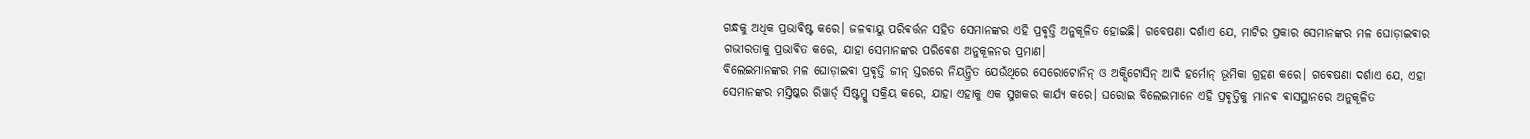ଗନ୍ଧକୁ ଅଧିକ ପ୍ରଭାଵିଷ୍ଟ କରେ। ଜଳଵାୟୁ ପରିଵର୍ତ୍ତନ ସହିତ ସେମାନଙ୍କର ଏହି ପ୍ରଵୃତ୍ତି ଅନୁକୂଳିତ ହୋଇଛି। ଗବେଷଣା ଦର୍ଶାଏ ଯେ, ମାଟିର ପ୍ରକାର ସେମାନଙ୍କର ମଳ ଘୋଡ଼ାଇଵାର ଗଭୀରତାକୁ ପ୍ରଭାଵିତ କରେ, ଯାହା ସେମାନଙ୍କର ପରିଵେଶ ଅନୁକୂଳନର ପ୍ରମାଣ।
ବିଲେଇମାନଙ୍କର ମଳ ଘୋଡ଼ାଇଵା ପ୍ରଵୃତ୍ତି ଜୀନ୍ ସ୍ତରରେ ନିୟନ୍ତ୍ରିତ ଯେଉଁଥିରେ ସେରୋଟୋନିନ୍ ଓ ଅକ୍ସିଟୋସିନ୍ ଆଦି ହର୍ମୋନ୍ ଭୂମିକା ଗ୍ରହଣ କରେ। ଗଵେଷଣା ଦର୍ଶାଏ ଯେ, ଏହା ସେମାନଙ୍କର ମସ୍ତିଷ୍କର ରିୱାର୍ଡ୍ ସିଷ୍ଟମ୍କୁ ସକ୍ରିୟ କରେ, ଯାହା ଏହାକୁ ଏକ ସୁଖକର କାର୍ଯ୍ୟ କରେ। ଘରୋଇ ବିଲେଇମାନେ ଏହି ପ୍ରଵୃତ୍ତିକୁ ମାନଵ ଵାସସ୍ଥାନରେ ଅନୁକୂଳିତ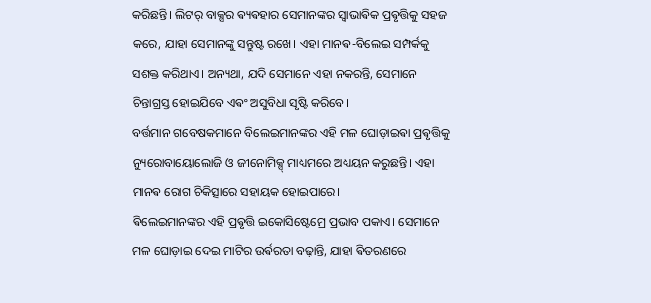କରିଛନ୍ତି। ଲିଟର୍ ବାକ୍ସର ଵ୍ୟଵହାର ସେମାନଙ୍କର ସ୍ୱାଭାଵିକ ପ୍ରଵୃତ୍ତିକୁ ସହଜ କରେ, ଯାହା ସେମାନଙ୍କୁ ସନ୍ତୁଷ୍ଟ ରଖେ। ଏହା ମାନଵ-ବିଲେଇ ସମ୍ପର୍କକୁ ସଶକ୍ତ କରିଥାଏ। ଅନ୍ୟଥା, ଯଦି ସେମାନେ ଏହା ନକରନ୍ତି, ସେମାନେ ଚିନ୍ତାଗ୍ରସ୍ତ ହୋଇଯିବେ ଏଵଂ ଅସୁବିଧା ସୃଷ୍ଟି କରିବେ।
ବର୍ତ୍ତମାନ ଗବେଷକମାନେ ବିଲେଇମାନଙ୍କର ଏହି ମଳ ଘୋଡ଼ାଇଵା ପ୍ରଵୃତ୍ତିକୁ ନ୍ୟୁରୋବାୟୋଲୋଜି ଓ ଜୀନୋମିକ୍ସ୍ ମାଧ୍ୟମରେ ଅଧ୍ୟୟନ କରୁଛନ୍ତି। ଏହା ମାନଵ ରୋଗ ଚିକିତ୍ସାରେ ସହାୟକ ହୋଇପାରେ।
ଵିଲେଇମାନଙ୍କର ଏହି ପ୍ରଵୃତ୍ତି ଇକୋସିଷ୍ଟେମ୍ରେ ପ୍ରଭାବ ପକାଏ। ସେମାନେ ମଳ ଘୋଡ଼ାଇ ଦେଇ ମାଟିର ଉର୍ଵରତା ବଢ଼ାନ୍ତି, ଯାହା ଵିତରଣରେ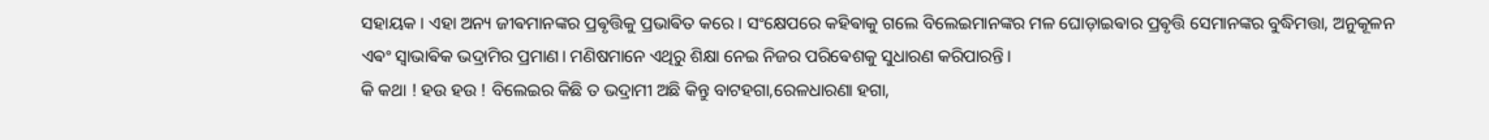ସହାୟକ। ଏହା ଅନ୍ୟ ଜୀଵମାନଙ୍କର ପ୍ରଵୃତ୍ତିକୁ ପ୍ରଭାଵିତ କରେ। ସଂକ୍ଷେପରେ କହିଵାକୁ ଗଲେ ବିଲେଇମାନଙ୍କର ମଳ ଘୋଡ଼ାଇଵାର ପ୍ରଵୃତ୍ତି ସେମାନଙ୍କର ବୁଦ୍ଧିମତ୍ତା, ଅନୁକୂଳନ ଏଵଂ ସ୍ୱାଭାଵିକ ଭଦ୍ରାମିର ପ୍ରମାଣ। ମଣିଷମାନେ ଏଥିରୁ ଶିକ୍ଷା ନେଇ ନିଜର ପରିଵେଶକୁ ସୁଧାରଣ କରିପାରନ୍ତି।
କି କଥା ! ହଉ ହଉ ! ବିଲେଇର କିଛି ତ ଭଦ୍ରାମୀ ଅଛି କିନ୍ତୁ ବାଟହଗା,ରେଳଧାରଣା ହଗା,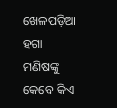ଖେଳପଡ଼ିଆ ହଗା ମଣିଷଙ୍କୁ କେବେ କିଏ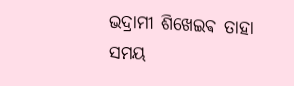ଭଦ୍ରାମୀ ଶିଖେଇଵ ତାହା ସମୟ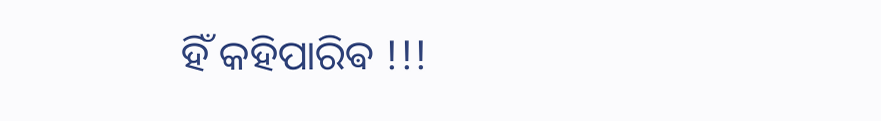ହିଁ କହିପାରିଵ !!!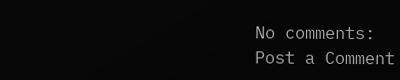No comments:
Post a Comment